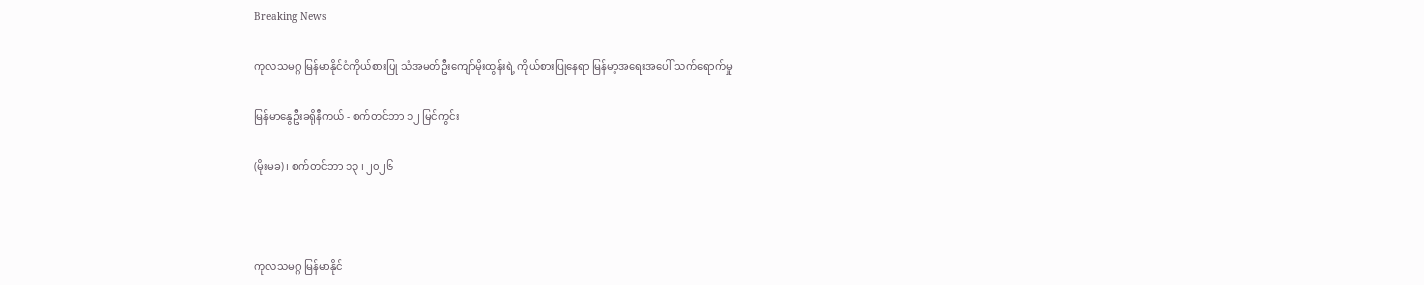Breaking News

ကုလသမဂ္ဂ မြန်မာနိုင်ငံကိုယ်စားပြု သံအမတ်ဦးကျော်မိုးထွန်းရဲ့ ကိုယ်စားပြုနေရာ မြန်မာ့အရေးအပေါ် သက်ရောက်မှု

မြန်မာနွေဦးခရိုနီကယ် - စက်တင်ဘာ ၁၂ မြင်ကွင်း

(မိုးမခ) ၊ စက်တင်ဘာ ၁၃ ၊ ၂၀၂၆



ကုလသမဂ္ဂ မြန်မာနိုင်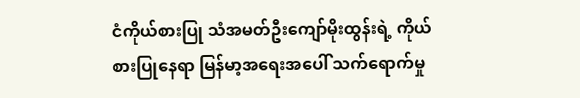ငံကိုယ်စားပြု သံအမတ်ဦးကျော်မိုးထွန်းရဲ့ ကိုယ်စားပြုနေရာ မြန်မာ့အရေးအပေါ် သက်ရောက်မှု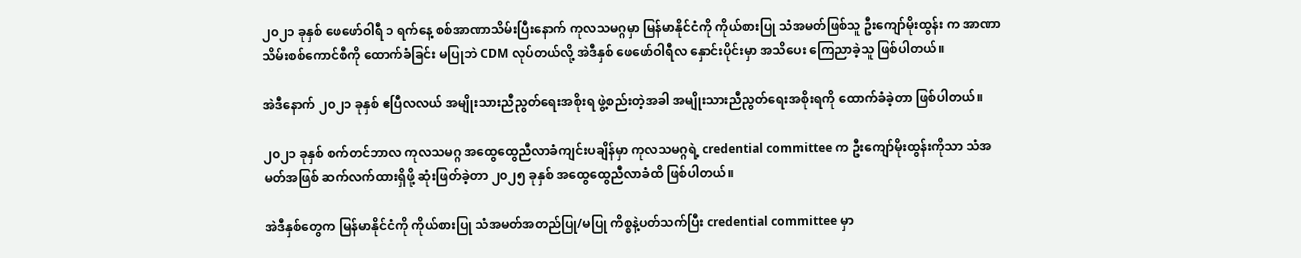၂၀၂၁ ခုနှစ် ဖေဖော်ဝါရီ ၁ ရက်နေ့ စစ်အာဏာသိမ်းပြီးနောက် ကုလသမဂ္ဂမှာ မြန်မာနိုင်ငံကို ကိုယ်စားပြု သံအမတ်ဖြစ်သူ ဦးကျော်မိုးထွန်း က အာဏာသိမ်းစစ်ကောင်စီကို ထောက်ခံခြင်း မပြုဘဲ CDM လုပ်တယ်လို့ အဲဒီနှစ် ဖေဖော်ဝါရီလ နှောင်းပိုင်းမှာ အသိပေး ကြေညာခဲ့သူ ဖြစ်ပါတယ်။

အဲဒီနောက် ၂၀၂၁ ခုနှစ် ဧပြီလလယ် အမျိုးသားညီညွတ်ရေးအစိုးရ ဖွဲ့စည်းတဲ့အခါ အမျိုးသားညီညွတ်ရေးအစိုးရကို ထောက်ခံခဲ့တာ ဖြစ်ပါတယ်။

၂၀၂၁ ခုနှစ် စက်တင်ဘာလ ကုလသမဂ္ဂ အထွေထွေညီလာခံကျင်းပချိန်မှာ ကုလသမဂ္ဂရဲ့ credential committee က ဦးကျော်မိုးထွန်းကိုသာ သံအမတ်အဖြစ် ဆက်လက်ထားရှိဖို့ ဆုံးဖြတ်ခဲ့တာ ၂၀၂၅ ခုနှစ် အထွေထွေညီလာခံထိ ဖြစ်ပါတယ်။

အဲဒီနှစ်တွေက မြန်မာနိုင်ငံကို ကိုယ်စားပြု သံအမတ်အတည်ပြု/မပြု ကိစ္စနဲ့ပတ်သက်ပြီး credential committee မှာ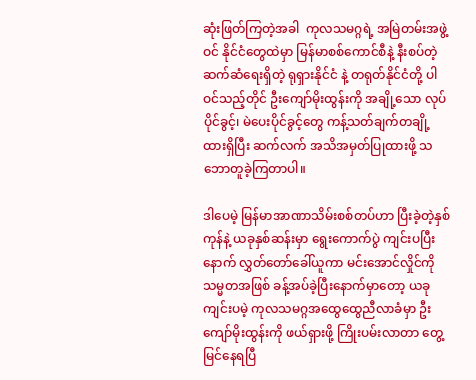ဆုံးဖြတ်ကြတဲ့အခါ  ကုလသမဂ္ဂရဲ့ အမြဲတမ်းအဖွဲ့ဝင် နိုင်ငံတွေထဲမှာ မြန်မာစစ်ကောင်စီနဲ့ နီးစပ်တဲ့ ဆက်ဆံရေးရှိတဲ့ ရုရှားနိုင်ငံ နဲ့ တရုတ်နိုင်ငံတို့ ပါဝင်သည့်တိုင် ဦးကျော်မိုးထွန်းကို အချို့သော လုပ်ပိုင်ခွင့်၊ မဲပေးပိုင်ခွင့်တွေ ကန့်သတ်ချက်တချို့ ထားရှိပြီး ဆက်လက် အသိအမှတ်ပြုထားဖို့ သဘောတူခဲ့ကြတာပါ။

ဒါပေမဲ့ မြန်မာအာဏာသိမ်းစစ်တပ်ဟာ ပြီးခဲ့တဲ့နှစ်ကုန်နဲ့ ယခုနှစ်ဆန်းမှာ ရွေးကောက်ပွဲ ကျင်းပပြီးနောက် လွှတ်တော်ခေါ်ယူကာ မင်းအောင်လှိုင်ကို သမ္မတအဖြစ် ခန့်အပ်ခဲ့ပြီးနောက်မှာတော့ ယခု ကျင်းပမဲ့ ကုလသမဂ္ဂအထွေထွေညီလာခံမှာ ဦးကျော်မိုးထွန်းကို ဖယ်ရှားဖို့ ကြိုးပမ်းလာတာ တွေ့မြင်နေရပြီ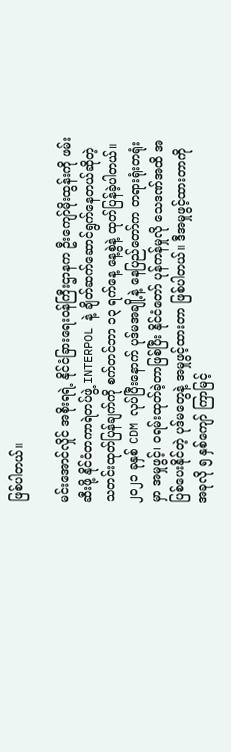ဖြစ်ပါတယ်။

မင်းအောင်လှိုင် အစိုးရရဲ့ နိုင်ငံခြားရေးဝန်ကြီးဌာနက ဦးကျော်မိုးထွန်းကို ဖမ်းဆီးဖို့ နိုင်ငံတကာရဲတပ်ဖွဲ့ INTERPOL နဲ့ ချိတ်ဆက်ဆောင်ရွက်နေတယ်ဆိုတဲ့ သတင်းထုတ်ပြန်ချက်ကို စက်တင်ဘာ ၁၃ ရက်နေ့ နေ့စွဲနဲ့ ထုတ်ပြန်ခဲ့ပါတယ်။ ၂၀၂၁ ခုနှစ် CDM လုပ်ပြီးနောက် ပုဒ်မအချို့နဲ့ နေပြည်တော်က တရားရုံးတရုံးမှာ အမှုဖွင့်၊ ဝရမ်းထုတ်ခဲ့တာဖြစ်ပြီး နိုင်ငံတော် ပုန်ကန်မှုလို သေဒဏ်အထိ အပြစ်ပေးနိုင်တဲ့ ပုဒ်မတွေနဲ့ အမှုဖွင့်ထားတာ ဖြစ်ပါတယ်။ ဒီအမှုဖွင့်ထားတာကို အခုလို ၅ နှစ်ကျော် ကြာမြင့်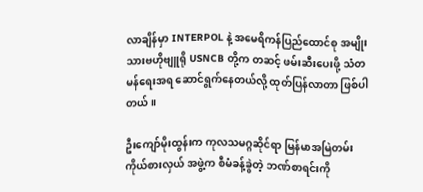လာချိန်မှာ INTERPOL နဲ့ အမေရိကန်ပြည်ထောင်စု အမျိုးသားဗဟိုဗျူရို USNCB တို့က တဆင့် ဖမ်းဆီးပေးဖို့ သံတမန်ရေးအရ ဆောင်ရွက်နေတယ်လို့ ထုတ်ပြန်လာတာ ဖြစ်ပါတယ်။

ဦးကျော်မိုးထွန်းက ကုလသမဂ္ဂဆိုင်ရာ မြန်မာအမြဲတမ်းကိုယ်စားလှယ် အဖွဲ့က စီမံခန့်ခွဲတဲ့ ဘဏ်စာရင်းကို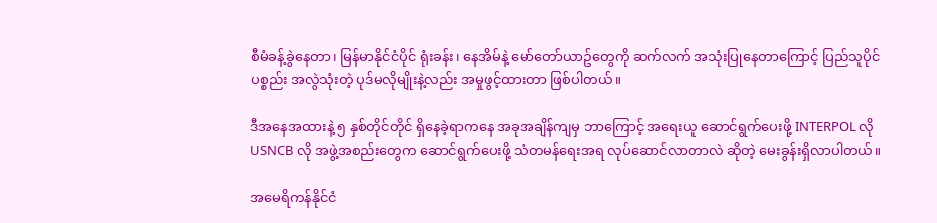စီမံခန့်ခွဲနေတာ၊ မြန်မာနိုင်ငံပိုင် ရုံးခန်း၊ နေအိမ်နဲ့ မော်တော်ယာဥ်တွေကို ဆက်လက် အသုံးပြုနေတာကြောင့် ပြည်သူပိုင်ပစ္စည်း အလွဲသုံးတဲ့ ပုဒ်မလိုမျိုးနဲ့လည်း အမှုဖွင့်ထားတာ ဖြစ်ပါတယ်။

ဒီအနေအထားနဲ့ ၅ နှစ်တိုင်တိုင် ရှိနေခဲ့ရာကနေ အခုအချိန်ကျမှ ဘာကြောင့် အရေးယူ ဆောင်ရွက်ပေးဖို့ INTERPOL လို USNCB လို အဖွဲ့အစည်းတွေက ဆောင်ရွက်ပေးဖို့ သံတမန်ရေးအရ လုပ်ဆောင်လာတာလဲ ဆိုတဲ့ မေးခွန်းရှိလာပါတယ်။

အမေရိကန်နိုင်ငံ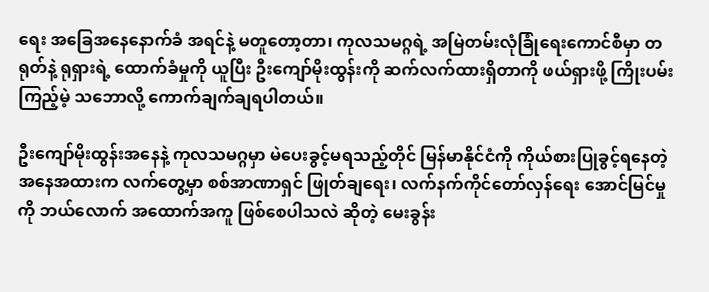ရေး အခြေအနေနောက်ခံ အရင်နဲ့ မတူတော့တာ၊ ကုလသမဂ္ဂရဲ့ အမြဲတမ်းလုံခြုံရေးကောင်စီမှာ တရုတ်နဲ့ ရုရှားရဲ့ ထောက်ခံမှုကို ယူပြီး ဦးကျော်မိုးထွန်းကို ဆက်လက်ထားရှိတာကို ဖယ်ရှားဖို့ ကြိုးပမ်းကြည့်မဲ့ သဘောလို့ ကောက်ချက်ချရပါတယ်။

ဦးကျော်မိုးထွန်းအနေနဲ့ ကုလသမဂ္ဂမှာ မဲပေးခွင့်မရသည့်တိုင် မြန်မာနိုင်ငံကို ကိုယ်စားပြုခွင့်ရနေတဲ့ အနေအထားက လက်တွေ့မှာ စစ်အာဏာရှင် ဖြုတ်ချရေး၊ လက်နက်ကိုင်တော်လှန်ရေး အောင်မြင်မှုကို ဘယ်လောက် အထောက်အကူ ဖြစ်စေပါသလဲ ဆိုတဲ့ မေးခွန်း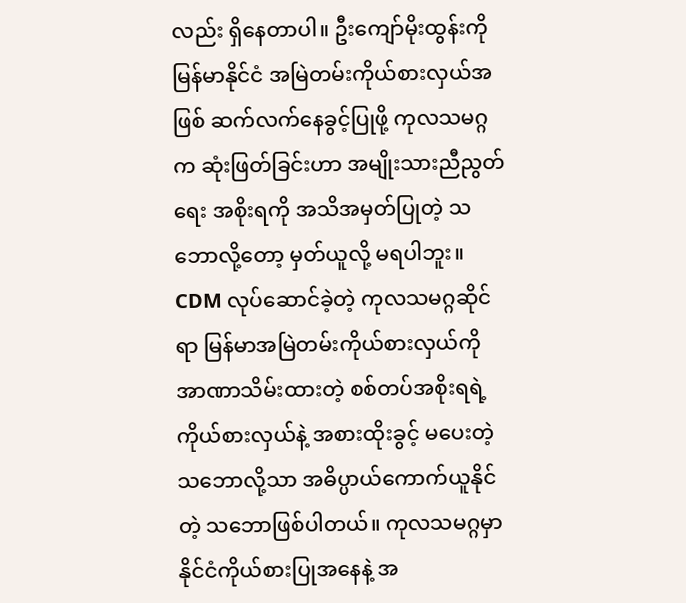လည်း ရှိနေတာပါ။ ဦးကျော်မိုးထွန်းကို မြန်မာနိုင်ငံ အမြဲတမ်းကိုယ်စားလှယ်အဖြစ် ဆက်လက်နေခွင့်ပြုဖို့ ကုလသမဂ္ဂက ဆုံးဖြတ်ခြင်းဟာ အမျိုးသားညီညွတ်ရေး အစိုးရကို အသိအမှတ်ပြုတဲ့ သဘောလို့တော့ မှတ်ယူလို့ မရပါဘူး။ CDM လုပ်ဆောင်ခဲ့တဲ့ ကုလသမဂ္ဂဆိုင်ရာ မြန်မာအမြဲတမ်းကိုယ်စားလှယ်ကို အာဏာသိမ်းထားတဲ့ စစ်တပ်အစိုးရရဲ့ ကိုယ်စားလှယ်နဲ့ အစားထိုးခွင့် မပေးတဲ့ သဘောလို့သာ အဓိပ္ပာယ်ကောက်ယူနိုင်တဲ့ သဘောဖြစ်ပါတယ်။ ကုလသမဂ္ဂမှာ နိုင်ငံကိုယ်စားပြုအနေနဲ့ အ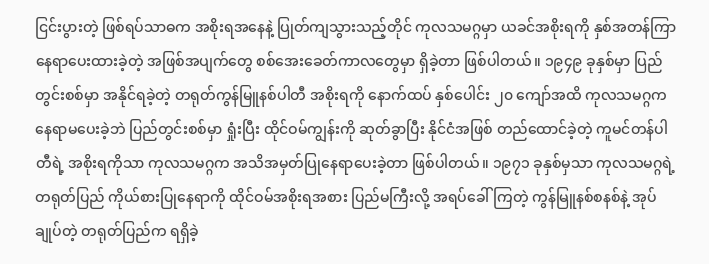ငြင်းပွားတဲ့ ဖြစ်ရပ်သာဓက အစိုးရအနေနဲ့ ပြုတ်ကျသွားသည့်တိုင် ကုလသမဂ္ဂမှာ ယခင်အစိုးရကို နှစ်အတန်ကြာ နေရာပေးထားခဲ့တဲ့ အဖြစ်အပျက်တွေ စစ်အေးခေတ်ကာလတွေမှာ ရှိခဲ့တာ ဖြစ်ပါတယ်။ ၁၉၄၉ ခုနှစ်မှာ ပြည်တွင်းစစ်မှာ အနိုင်ရခဲ့တဲ့ တရုတ်ကွန်မြူနစ်ပါတီ အစိုးရကို နောက်ထပ် နှစ်ပေါင်း ၂၀ ကျော်အထိ ကုလသမဂ္ဂက နေရာမပေးခဲ့ဘဲ ပြည်တွင်းစစ်မှာ ရှုံးပြီး ထိုင်ဝမ်ကျွန်းကို ဆုတ်ခွာပြီး နိုင်ငံအဖြစ် တည်ထောင်ခဲ့တဲ့ ကူမင်တန်ပါတီရဲ့ အစိုးရကိုသာ ကုလသမဂ္ဂက အသိအမှတ်ပြုနေရာပေးခဲ့တာ ဖြစ်ပါတယ်။ ၁၉၇၁ ခုနှစ်မှသာ ကုလသမဂ္ဂရဲ့ တရုတ်ပြည် ကိုယ်စားပြုနေရာကို ထိုင်ဝမ်အစိုးရအစား ပြည်မကြီးလို့ အရပ်ခေါ်ကြတဲ့ ကွန်မြူနစ်စနစ်နဲ့ အုပ်ချုပ်တဲ့ တရုတ်ပြည်က ရရှိခဲ့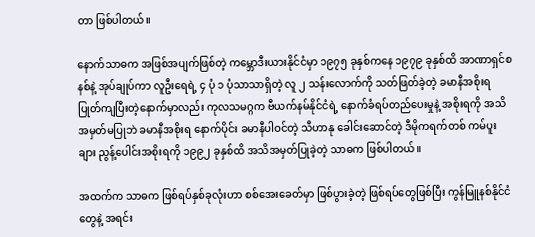တာ ဖြစ်ပါတယ်။

နောက်သာဓက အဖြစ်အပျက်ဖြစ်တဲ့ ကမ္ဘောဒီးယားနိုင်ငံမှာ ၁၉၇၅ ခုနှစ်ကနေ ၁၉၇၉ ခုနှစ်ထိ အာဏာရှင်စနစ်နဲ့ အုပ်ချုပ်ကာ လူဦးရေရဲ့ ၄ ပုံ ၁ ပုံသာသာရှိတဲ့ လူ ၂ သန်းလောက်ကို သတ်ဖြတ်ခဲ့တဲ့ ခမာနီအစိုးရ ပြုတ်ကျပြီးတဲ့နောက်မှာလည်း ကုလသမဂ္ဂက ဗီယက်နမ်နိုင်ငံရဲ့ နောက်ခံရပ်တည်ပေးမှုနဲ့ အစိုးရကို အသိအမှတ်မပြုဘဲ ခမာနီအစိုးရ နောက်ပိုင်း ခမာနီပါဝင်တဲ့ သီဟာနု ခေါင်းဆောင်တဲ့ ဒီမိုကရက်တစ် ကမ်ပူးချား ညွန့်ပေါင်းအစိုးရကို ၁၉၉၂ ခုနှစ်ထိ အသိအမှတ်ပြုခဲ့တဲ့ သာဓက ဖြစ်ပါတယ်။

အထက်က သာဓက ဖြစ်ရပ်နှစ်ခုလုံးဟာ စစ်အေးခေတ်မှာ ဖြစ်ပွားခဲ့တဲ့ ဖြစ်ရပ်တွေဖြစ်ပြီး ကွန်မြူနစ်နိုင်ငံတွေနဲ့ အရင်း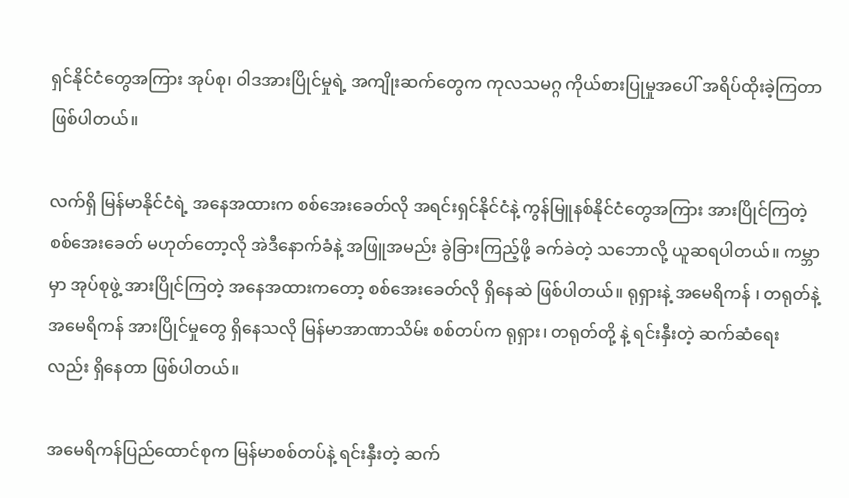ရှင်နိုင်ငံတွေအကြား အုပ်စု၊ ဝါဒအားပြိုင်မှုရဲ့ အကျိုးဆက်တွေက ကုလသမဂ္ဂ ကိုယ်စားပြုမှုအပေါ် အရိပ်ထိုးခဲ့ကြတာ ဖြစ်ပါတယ်။

လက်ရှိ မြန်မာနိုင်ငံရဲ့ အနေအထားက စစ်အေးခေတ်လို အရင်းရှင်နိုင်ငံနဲ့ ကွန်မြူနစ်နိုင်ငံတွေအကြား အားပြိုင်ကြတဲ့ စစ်အေးခေတ် မဟုတ်တော့လို အဲဒီနောက်ခံနဲ့ အဖြူအမည်း ခွဲခြားကြည့်ဖို့ ခက်ခဲတဲ့ သဘောလို့ ယူဆရပါတယ်။ ကမ္ဘာမှာ အုပ်စုဖွဲ့ အားပြိုင်ကြတဲ့ အနေအထားကတော့ စစ်အေးခေတ်လို ရှိနေဆဲ ဖြစ်ပါတယ်။ ရုရှားနဲ့ အမေရိကန် ၊ တရုတ်နဲ့ အမေရိကန် အားပြိုင်မှုတွေ ရှိနေသလို မြန်မာအာဏာသိမ်း စစ်တပ်က ရုရှား၊ တရုတ်တို့ နဲ့ ရင်းနှီးတဲ့ ဆက်ဆံရေးလည်း ရှိနေတာ ဖြစ်ပါတယ်။

အမေရိကန်ပြည်ထောင်စုက မြန်မာစစ်တပ်နဲ့ ရင်းနှီးတဲ့ ဆက်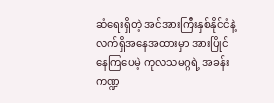ဆံရေးရှိတဲ့ အင်အားကြီးနှစ်နိုင်ငံနဲ့ လက်ရှိအနေအထားမှာ အားပြိုင်နေကြပေမဲ့ ကုလသမဂ္ဂရဲ့ အခန်းကဏ္ဍ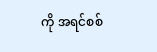ကို အရင်စစ်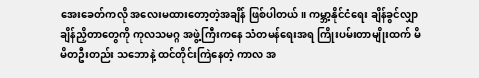အေးခေတ်ကလို အလေးမထားတော့တဲ့အချိန် ဖြစ်ပါတယ်။ ကမ္ဘာ့နိုင်ငံရေး ချိန်ခွင်လျှာ ချိန်ညှိတာတွေကို ကုလသမဂ္ဂ အဖွဲ့ကြီးကနေ သံတမန်ရေးအရ ကြိုးပမ်းတာမျိုးထက် မိမိတဦးတည်း သဘောနဲ့ ထင်တိုင်းကြဲနေတဲ့ ကာလ အ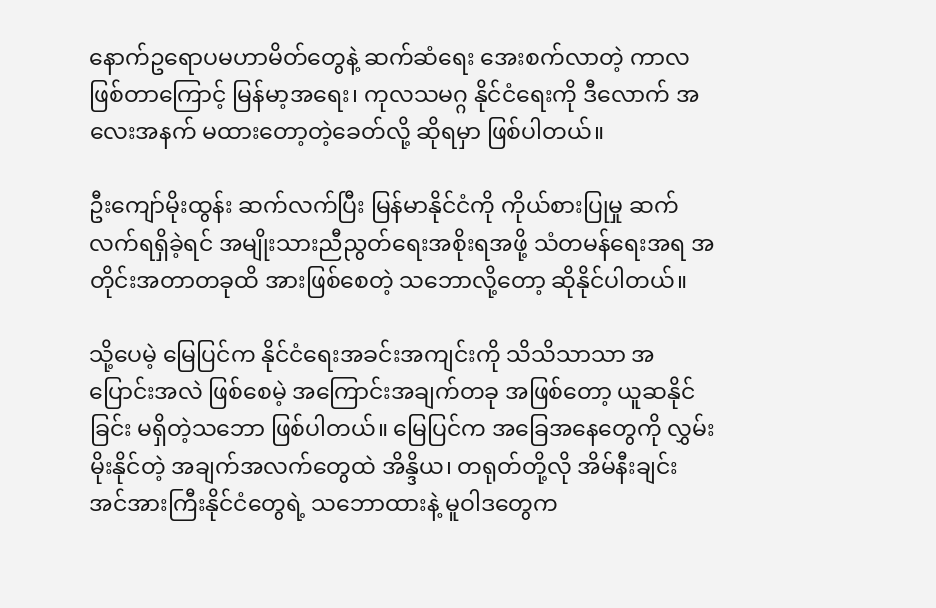နောက်ဥရောပမဟာမိတ်တွေနဲ့ ဆက်ဆံရေး အေးစက်လာတဲ့ ကာလဖြစ်တာကြောင့် မြန်မာ့အရေး၊ ကုလသမဂ္ဂ နိုင်ငံရေးကို ဒီလောက် အလေးအနက် မထားတော့တဲ့ခေတ်လို့ ဆိုရမှာ ဖြစ်ပါတယ်။

ဦးကျော်မိုးထွန်း ဆက်လက်ပြီး မြန်မာနိုင်ငံကို ကိုယ်စားပြုမှု ဆက်လက်ရရှိခဲ့ရင် အမျိုးသားညီညွတ်ရေးအစိုးရအဖို့ သံတမန်ရေးအရ အတိုင်းအတာတခုထိ အားဖြစ်စေတဲ့ သဘောလို့တော့ ဆိုနိုင်ပါတယ်။

သို့ပေမဲ့ မြေပြင်က နိုင်ငံရေးအခင်းအကျင်းကို သိသိသာသာ အပြောင်းအလဲ ဖြစ်စေမဲ့ အကြောင်းအချက်တခု အဖြစ်တော့ ယူဆနိုင်ခြင်း မရှိတဲ့သဘော ဖြစ်ပါတယ်။ မြေပြင်က အခြေအနေတွေကို လွှမ်းမိုးနိုင်တဲ့ အချက်အလက်တွေထဲ အိန္ဒိယ၊ တရုတ်တို့လို အိမ်နီးချင်း အင်အားကြီးနိုင်ငံတွေရဲ့ သဘောထားနဲ့ မူဝါဒတွေက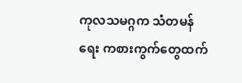ကုလသမဂ္ဂက သံတမန်ရေး ကစားကွက်တွေထက်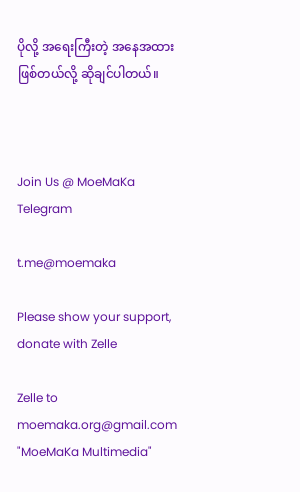ပိုလို့ အရေးကြီးတဲ့ အနေအထားဖြစ်တယ်လို့ ဆိုချင်ပါတယ်။



Join Us @ MoeMaKa Telegram

t.me@moemaka

Please show your support, donate with Zelle

Zelle to moemaka.org@gmail.com "MoeMaKa Multimedia"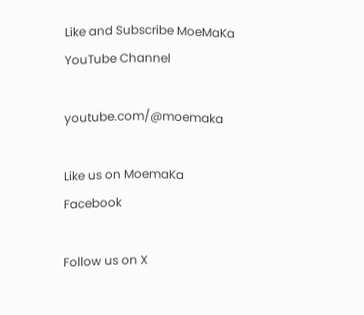Like and Subscribe MoeMaKa YouTube Channel

youtube.com/@moemaka

Like us on MoemaKa Facebook

Follow us on X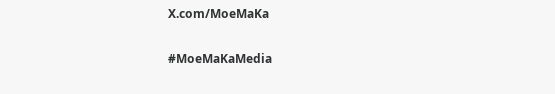X.com/MoeMaKa

#MoeMaKaMedia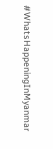#WhatsHappeningInMyanmar